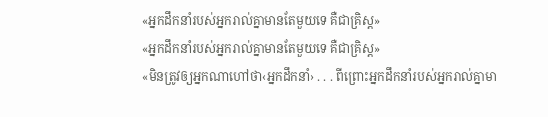«អ្នកដឹកនាំរបស់អ្នករាល់គ្នាមានតែមួយទេ គឺជាគ្រិស្ត»
«អ្នកដឹកនាំរបស់អ្នករាល់គ្នាមានតែមួយទេ គឺជាគ្រិស្ត»
«មិនត្រូវឲ្យអ្នកណាហៅថា‹អ្នកដឹកនាំ› . . . ពីព្រោះអ្នកដឹកនាំរបស់អ្នករាល់គ្នាមា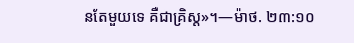នតែមួយទេ គឺជាគ្រិស្ត»។—ម៉ាថ. ២៣:១០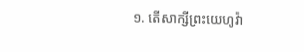១. តើសាក្សីព្រះយេហូវ៉ា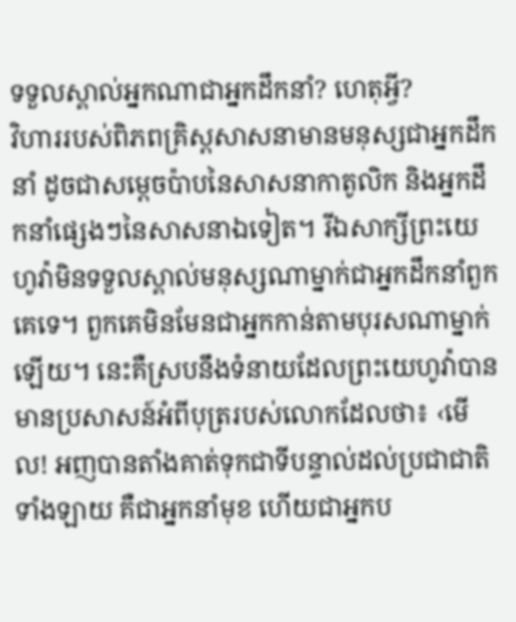ទទួលស្គាល់អ្នកណាជាអ្នកដឹកនាំ? ហេតុអ្វី?
វិហាររបស់ពិភពគ្រិស្តសាសនាមានមនុស្សជាអ្នកដឹកនាំ ដូចជាសម្ដេចប៉ាបនៃសាសនាកាតូលិក និងអ្នកដឹកនាំផ្សេងៗនៃសាសនាឯទៀត។ រីឯសាក្សីព្រះយេហូវ៉ាមិនទទួលស្គាល់មនុស្សណាម្នាក់ជាអ្នកដឹកនាំពួកគេទេ។ ពួកគេមិនមែនជាអ្នកកាន់តាមបុរសណាម្នាក់ឡើយ។ នេះគឺស្របនឹងទំនាយដែលព្រះយេហូវ៉ាបានមានប្រសាសន៍អំពីបុត្ររបស់លោកដែលថា៖ ‹មើល! អញបានតាំងគាត់ទុកជាទីបន្ទាល់ដល់ប្រជាជាតិទាំងឡាយ គឺជាអ្នកនាំមុខ ហើយជាអ្នកប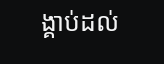ង្គាប់ដល់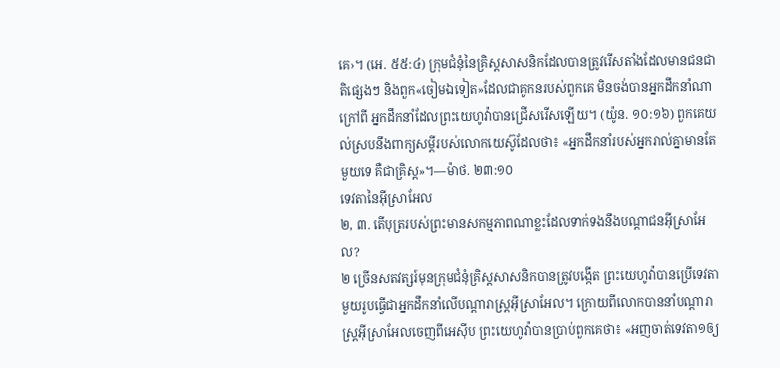គេ›។ (អេ. ៥៥:៤) ក្រុមជំនុំនៃគ្រិស្តសាសនិកដែលបានត្រូវរើសតាំងដែលមានជនជាតិផ្សេងៗ និងពួក«ចៀមឯទៀត»ដែលជាគូកនរបស់ពួកគេ មិនចង់បានអ្នកដឹកនាំណាក្រៅពី អ្នកដឹកនាំដែលព្រះយេហូវ៉ាបានជ្រើសរើសឡើយ។ (យ៉ូន. ១០:១៦) ពួកគេយល់ស្របនឹងពាក្យសម្ដីរបស់លោកយេស៊ូដែលថា៖ «អ្នកដឹកនាំរបស់អ្នករាល់គ្នាមានតែមួយទេ គឺជាគ្រិស្ត»។—ម៉ាថ. ២៣:១០
ទេវតានៃអ៊ីស្រាអែល
២, ៣. តើបុត្ររបស់ព្រះមានសកម្មភាពណាខ្លះដែលទាក់ទងនឹងបណ្ដាជនអ៊ីស្រាអែល?
២ ច្រើនសតវត្សរ៍មុនក្រុមជំនុំគ្រិស្តសាសនិកបានត្រូវបង្កើត ព្រះយេហូវ៉ាបានប្រើទេវតាមួយរូបធ្វើជាអ្នកដឹកនាំលើបណ្ដារាស្ត្រអ៊ីស្រាអែល។ ក្រោយពីលោកបាននាំបណ្ដារាស្ត្រអ៊ីស្រាអែលចេញពីអេស៊ីប ព្រះយេហូវ៉ាបានប្រាប់ពួកគេថា៖ «អញចាត់ទេវតា១ឲ្យ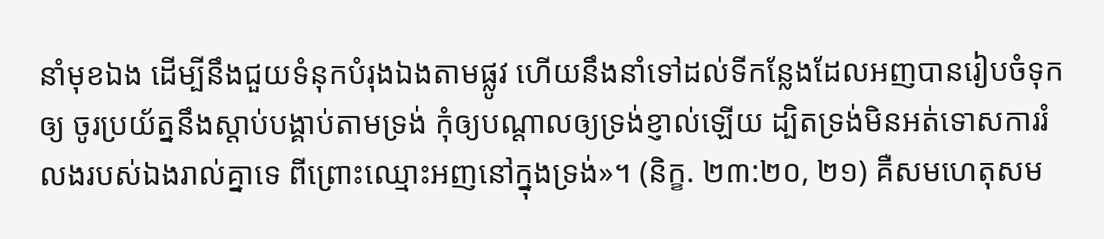នាំមុខឯង ដើម្បីនឹងជួយទំនុកបំរុងឯងតាមផ្លូវ ហើយនឹងនាំទៅដល់ទីកន្លែងដែលអញបានរៀបចំទុកឲ្យ ចូរប្រយ័ត្ននឹងស្ដាប់បង្គាប់តាមទ្រង់ កុំឲ្យបណ្ដាលឲ្យទ្រង់ខ្ញាល់ឡើយ ដ្បិតទ្រង់មិនអត់ទោសការរំលងរបស់ឯងរាល់គ្នាទេ ពីព្រោះឈ្មោះអញនៅក្នុងទ្រង់»។ (និក្ខ. ២៣:២០, ២១) គឺសមហេតុសម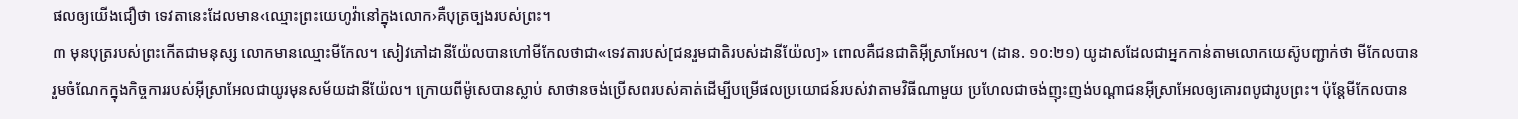ផលឲ្យយើងជឿថា ទេវតានេះដែលមាន‹ឈ្មោះព្រះយេហូវ៉ានៅក្នុងលោក›គឺបុត្រច្បងរបស់ព្រះ។
៣ មុនបុត្ររបស់ព្រះកើតជាមនុស្ស លោកមានឈ្មោះមីកែល។ សៀវភៅដានីយ៉ែលបានហៅមីកែលថាជា«ទេវតារបស់[ជនរួមជាតិរបស់ដានីយ៉ែល]» ពោលគឺជនជាតិអ៊ីស្រាអែល។ (ដាន. ១០:២១) យូដាសដែលជាអ្នកកាន់តាមលោកយេស៊ូបញ្ជាក់ថា មីកែលបានរួមចំណែកក្នុងកិច្ចការរបស់អ៊ីស្រាអែលជាយូរមុនសម័យដានីយ៉ែល។ ក្រោយពីម៉ូសេបានស្លាប់ សាថានចង់ប្រើសពរបស់គាត់ដើម្បីបម្រើផលប្រយោជន៍របស់វាតាមវិធីណាមួយ ប្រហែលជាចង់ញុះញង់បណ្ដាជនអ៊ីស្រាអែលឲ្យគោរពបូជារូបព្រះ។ ប៉ុន្តែមីកែលបាន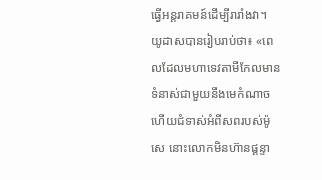ធ្វើអន្តរាគមន៍ដើម្បីរារាំងវា។ យូដាសបានរៀបរាប់ថា៖ «ពេលដែលមហាទេវតាមីកែលមានទំនាស់ជាមួយនឹងមេកំណាច ហើយជំទាស់អំពីសពរបស់ម៉ូសេ នោះលោកមិនហ៊ានផ្ដន្ទា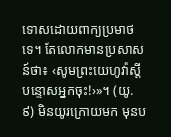ទោសដោយពាក្យប្រមាថទេ។ តែលោកមានប្រសាសន៍ថា៖ ‹សូមព្រះយេហូវ៉ាស្តីបន្ទោសអ្នកចុះ!›»។ (យូ. ៩) មិនយូរក្រោយមក មុនប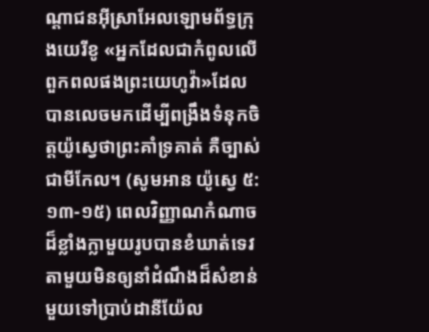ណ្ដាជនអ៊ីស្រាអែលឡោមព័ទ្ធក្រុងយេរីខូ «អ្នកដែលជាកំពូលលើពួកពលផងព្រះយេហូវ៉ា»ដែលបានលេចមកដើម្បីពង្រឹងទំនុកចិត្តយ៉ូស្វេថាព្រះគាំទ្រគាត់ គឺច្បាស់ជាមីកែល។ (សូមអាន យ៉ូស្វេ ៥:១៣-១៥) ពេលវិញ្ញាណកំណាចដ៏ខ្លាំងក្លាមួយរូបបានខំឃាត់ទេវតាមួយមិនឲ្យនាំដំណឹងដ៏សំខាន់មួយទៅប្រាប់ដានីយ៉ែល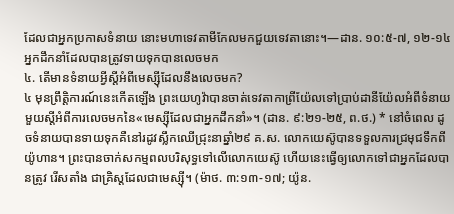ដែលជាអ្នកប្រកាសទំនាយ នោះមហាទេវតាមីកែលមកជួយទេវតានោះ។—ដាន. ១០:៥-៧, ១២-១៤
អ្នកដឹកនាំដែលបានត្រូវទាយទុកបានលេចមក
៤. តើមានទំនាយអ្វីស្តីអំពីមេស្ស៊ីដែលនឹងលេចមក?
៤ មុនព្រឹត្ដិការណ៍នេះកើតឡើង ព្រះយេហូវ៉ាបានចាត់ទេវតាកាព្រីយ៉ែលទៅប្រាប់ដានីយ៉ែលអំពីទំនាយមួយស្តីអំពីការលេចមកនៃ«មេស្ស៊ីដែលជាអ្នកដឹកនាំ»។ (ដាន. ៩:២១-២៥, ព.ថ.) * នៅចំពេល ដូចទំនាយបានទាយទុកគឺនៅរដូវស្លឹកឈើជ្រុះនាឆ្នាំ២៩ គ.ស. លោកយេស៊ូបានទទួលការជ្រមុជទឹកពីយ៉ូហាន។ ព្រះបានចាក់សកម្មពលបរិសុទ្ធទៅលើលោកយេស៊ូ ហើយនេះធ្វើឲ្យលោកទៅជាអ្នកដែលបានត្រូវ រើសតាំង ជាគ្រិស្តដែលជាមេស្ស៊ី។ (ម៉ាថ. ៣:១៣-១៧; យ៉ូន.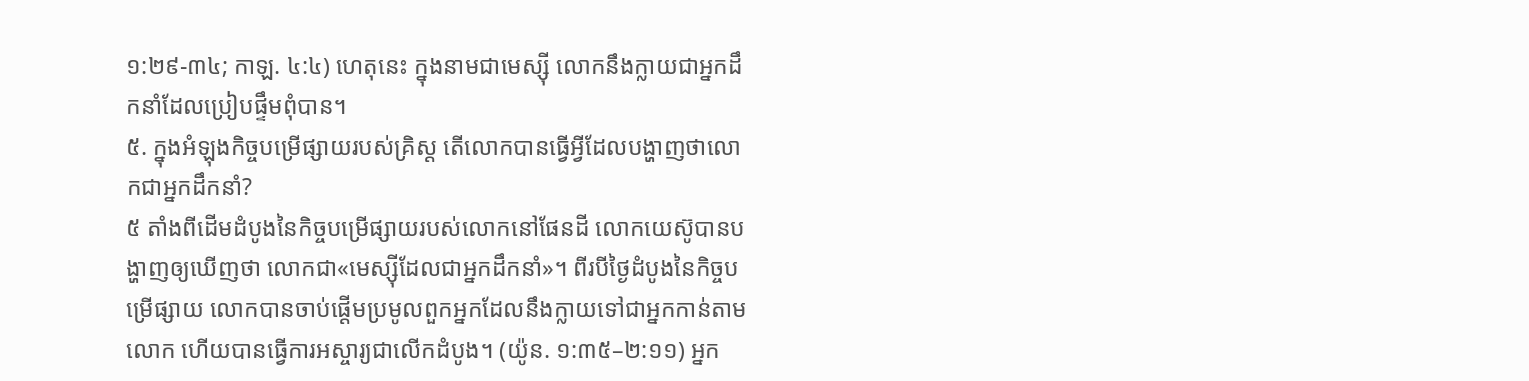១:២៩-៣៤; កាឡ. ៤:៤) ហេតុនេះ ក្នុងនាមជាមេស្ស៊ី លោកនឹងក្លាយជាអ្នកដឹកនាំដែលប្រៀបផ្ទឹមពុំបាន។
៥. ក្នុងអំឡុងកិច្ចបម្រើផ្សាយរបស់គ្រិស្ត តើលោកបានធ្វើអ្វីដែលបង្ហាញថាលោកជាអ្នកដឹកនាំ?
៥ តាំងពីដើមដំបូងនៃកិច្ចបម្រើផ្សាយរបស់លោកនៅផែនដី លោកយេស៊ូបានបង្ហាញឲ្យឃើញថា លោកជា«មេស្ស៊ីដែលជាអ្នកដឹកនាំ»។ ពីរបីថ្ងៃដំបូងនៃកិច្ចបម្រើផ្សាយ លោកបានចាប់ផ្ដើមប្រមូលពួកអ្នកដែលនឹងក្លាយទៅជាអ្នកកាន់តាមលោក ហើយបានធ្វើការអស្ចារ្យជាលើកដំបូង។ (យ៉ូន. ១:៣៥–២:១១) អ្នក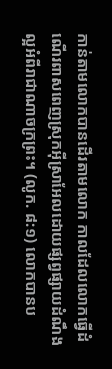កាន់តាមលោកបានដើរតាមលោក កាលដែលលោកធ្វើដំណើរពាសពេញស្រុកអ៊ីស្រាអែលដោយផ្សព្វផ្សាយដំណឹងល្អអំពីរាជាណាចក្រព្រះ។ (លូក. ៨:១) លោកបានប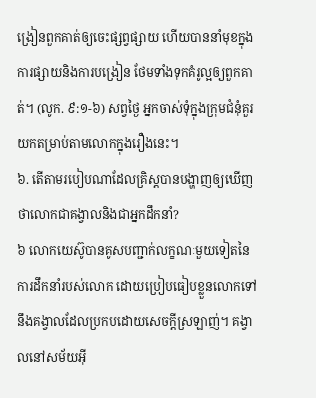ង្រៀនពួកគាត់ឲ្យចេះផ្សព្វផ្សាយ ហើយបាននាំមុខក្នុងការផ្សាយនិងការបង្រៀន ថែមទាំងទុកគំរូល្អឲ្យពួកគាត់។ (លូក. ៩:១-៦) សព្វថ្ងៃ អ្នកចាស់ទុំក្នុងក្រុមជំនុំគួរយកតម្រាប់តាមលោកក្នុងរឿងនេះ។
៦. តើតាមរបៀបណាដែលគ្រិស្តបានបង្ហាញឲ្យឃើញថាលោកជាគង្វាលនិងជាអ្នកដឹកនាំ?
៦ លោកយេស៊ូបានគូសបញ្ជាក់លក្ខណៈមួយទៀតនៃការដឹកនាំរបស់លោក ដោយប្រៀបធៀបខ្លួនលោកទៅនឹងគង្វាលដែលប្រកបដោយសេចក្ដីស្រឡាញ់។ គង្វាលនៅសម័យអ៊ី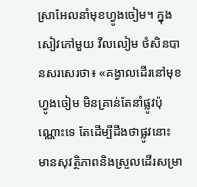ស្រាអែលនាំមុខហ្វូងចៀម។ ក្នុងសៀវភៅមួយ វីលលៀម ថំសិនបានសរសេរថា៖ «គង្វាលដើរនៅមុខហ្វូងចៀម មិនគ្រាន់តែនាំផ្លូវប៉ុណ្ណោះទេ តែដើម្បីដឹងថាផ្លូវនោះមានសុវត្ថិភាពនិងស្រួលដើរសម្រា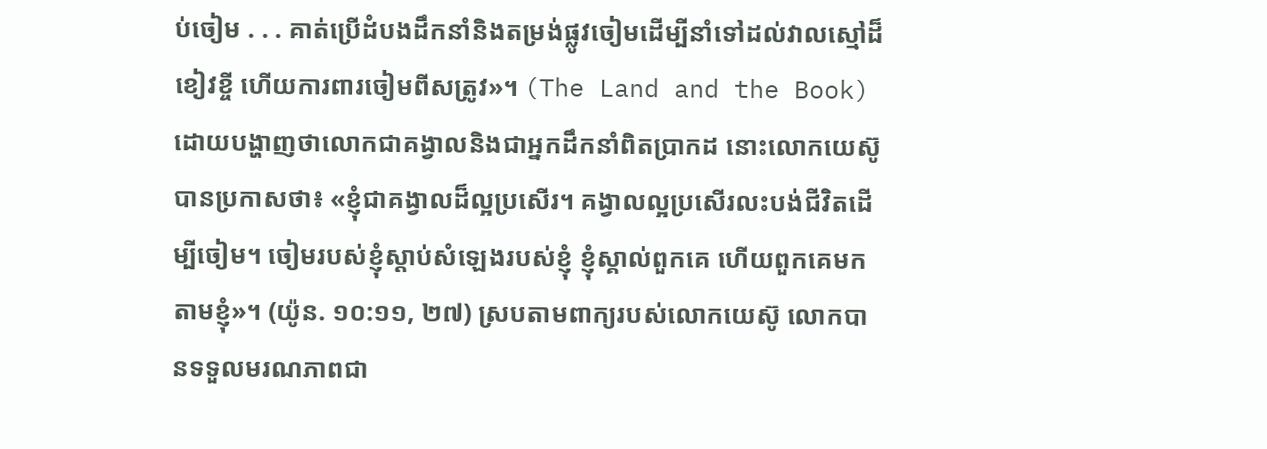ប់ចៀម . . . គាត់ប្រើដំបងដឹកនាំនិងតម្រង់ផ្លូវចៀមដើម្បីនាំទៅដល់វាលស្មៅដ៏ខៀវខ្ចី ហើយការពារចៀមពីសត្រូវ»។ (The Land and the Book) ដោយបង្ហាញថាលោកជាគង្វាលនិងជាអ្នកដឹកនាំពិតប្រាកដ នោះលោកយេស៊ូបានប្រកាសថា៖ «ខ្ញុំជាគង្វាលដ៏ល្អប្រសើរ។ គង្វាលល្អប្រសើរលះបង់ជីវិតដើម្បីចៀម។ ចៀមរបស់ខ្ញុំស្ដាប់សំឡេងរបស់ខ្ញុំ ខ្ញុំស្គាល់ពួកគេ ហើយពួកគេមកតាមខ្ញុំ»។ (យ៉ូន. ១០:១១, ២៧) ស្របតាមពាក្យរបស់លោកយេស៊ូ លោកបានទទួលមរណភាពជា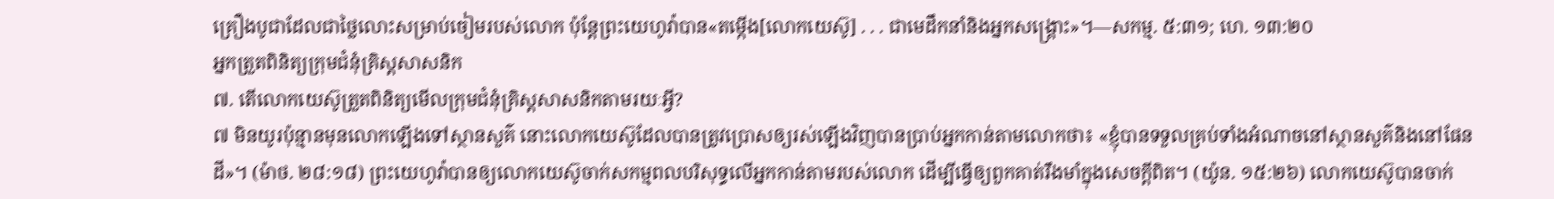គ្រឿងបូជាដែលជាថ្លៃលោះសម្រាប់ចៀមរបស់លោក ប៉ុន្តែព្រះយេហូវ៉ាបាន«តម្កើង[លោកយេស៊ូ] . . . ជាមេដឹកនាំនិងអ្នកសង្គ្រោះ»។—សកម្ម. ៥:៣១; ហេ. ១៣:២០
អ្នកត្រួតពិនិត្យក្រុមជំនុំគ្រិស្តសាសនិក
៧. តើលោកយេស៊ូត្រួតពិនិត្យមើលក្រុមជំនុំគ្រិស្តសាសនិកតាមរយៈអ្វី?
៧ មិនយូរប៉ុន្មានមុនលោកឡើងទៅស្ថានសួគ៌ នោះលោកយេស៊ូដែលបានត្រូវប្រោសឲ្យរស់ឡើងវិញបានប្រាប់អ្នកកាន់តាមលោកថា៖ «ខ្ញុំបានទទួលគ្រប់ទាំងអំណាចនៅស្ថានសួគ៌និងនៅផែនដី»។ (ម៉ាថ. ២៨:១៨) ព្រះយេហូវ៉ាបានឲ្យលោកយេស៊ូចាក់សកម្មពលបរិសុទ្ធលើអ្នកកាន់តាមរបស់លោក ដើម្បីធ្វើឲ្យពួកគាត់រឹងមាំក្នុងសេចក្ដីពិត។ (យ៉ូន. ១៥:២៦) លោកយេស៊ូបានចាក់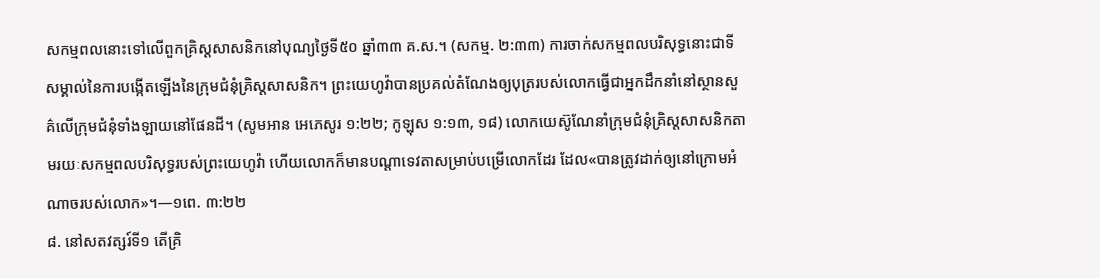សកម្មពលនោះទៅលើពួកគ្រិស្តសាសនិកនៅបុណ្យថ្ងៃទី៥០ ឆ្នាំ៣៣ គ.ស.។ (សកម្ម. ២:៣៣) ការចាក់សកម្មពលបរិសុទ្ធនោះជាទីសម្គាល់នៃការបង្កើតឡើងនៃក្រុមជំនុំគ្រិស្តសាសនិក។ ព្រះយេហូវ៉ាបានប្រគល់តំណែងឲ្យបុត្ររបស់លោកធ្វើជាអ្នកដឹកនាំនៅស្ថានសួគ៌លើក្រុមជំនុំទាំងឡាយនៅផែនដី។ (សូមអាន អេភេសូរ ១:២២; កូឡុស ១:១៣, ១៨) លោកយេស៊ូណែនាំក្រុមជំនុំគ្រិស្តសាសនិកតាមរយៈសកម្មពលបរិសុទ្ធរបស់ព្រះយេហូវ៉ា ហើយលោកក៏មានបណ្ដាទេវតាសម្រាប់បម្រើលោកដែរ ដែល«បានត្រូវដាក់ឲ្យនៅក្រោមអំណាចរបស់លោក»។—១ពេ. ៣:២២
៨. នៅសតវត្សរ៍ទី១ តើគ្រិ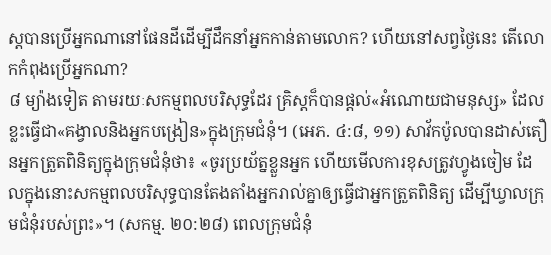ស្តបានប្រើអ្នកណានៅផែនដីដើម្បីដឹកនាំអ្នកកាន់តាមលោក? ហើយនៅសព្វថ្ងៃនេះ តើលោកកំពុងប្រើអ្នកណា?
៨ ម្យ៉ាងទៀត តាមរយៈសកម្មពលបរិសុទ្ធដែរ គ្រិស្តក៏បានផ្ដល់«អំណោយជាមនុស្ស» ដែលខ្លះធ្វើជា«គង្វាលនិងអ្នកបង្រៀន»ក្នុងក្រុមជំនុំ។ (អេភ. ៤:៨, ១១) សាវ័កប៉ូលបានដាស់តឿនអ្នកត្រួតពិនិត្យក្នុងក្រុមជំនុំថា៖ «ចូរប្រយ័ត្នខ្លួនអ្នក ហើយមើលការខុសត្រូវហ្វូងចៀម ដែលក្នុងនោះសកម្មពលបរិសុទ្ធបានតែងតាំងអ្នករាល់គ្នាឲ្យធ្វើជាអ្នកត្រួតពិនិត្យ ដើម្បីឃ្វាលក្រុមជំនុំរបស់ព្រះ»។ (សកម្ម. ២០:២៨) ពេលក្រុមជំនុំ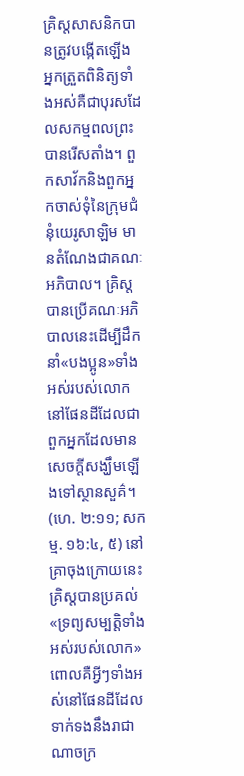គ្រិស្តសាសនិកបានត្រូវបង្កើតឡើង អ្នកត្រួតពិនិត្យទាំងអស់គឺជាបុរសដែលសកម្មពលព្រះបានរើសតាំង។ ពួកសាវ័កនិងពួកអ្នកចាស់ទុំនៃក្រុមជំនុំយេរូសាឡិម មានតំណែងជាគណៈអភិបាល។ គ្រិស្តបានប្រើគណៈអភិបាលនេះដើម្បីដឹកនាំ«បងប្អូន»ទាំងអស់របស់លោកនៅផែនដីដែលជាពួកអ្នកដែលមានសេចក្ដីសង្ឃឹមឡើងទៅស្ថានសួគ៌។ (ហេ. ២:១១; សកម្ម. ១៦:៤, ៥) នៅគ្រាចុងក្រោយនេះ គ្រិស្តបានប្រគល់«ទ្រព្យសម្បត្ដិទាំងអស់របស់លោក» ពោលគឺអ្វីៗទាំងអស់នៅផែនដីដែលទាក់ទងនឹងរាជាណាចក្រ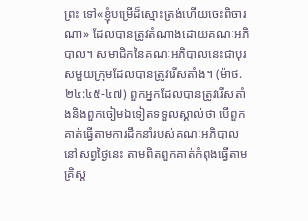ព្រះ ទៅ«ខ្ញុំបម្រើដ៏ស្មោះត្រង់ហើយចេះពិចារណា» ដែលបានត្រូវតំណាងដោយគណៈអភិបាល។ សមាជិកនៃគណៈអភិបាលនេះជាបុរសមួយក្រុមដែលបានត្រូវរើសតាំង។ (ម៉ាថ. ២៤:៤៥-៤៧) ពួកអ្នកដែលបានត្រូវរើសតាំងនិងពួកចៀមឯទៀតទទួលស្គាល់ថា បើពួកគាត់ធ្វើតាមការដឹកនាំរបស់គណៈអភិបាលនៅសព្វថ្ងៃនេះ តាមពិតពួកគាត់កំពុងធ្វើតាមគ្រិស្ត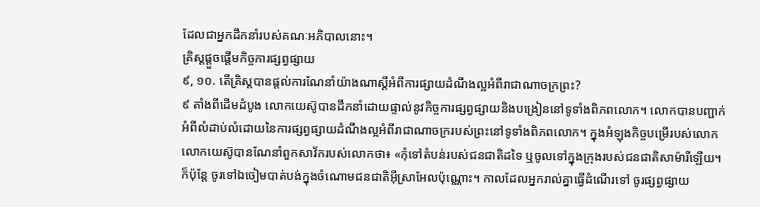ដែលជាអ្នកដឹកនាំរបស់គណៈអភិបាលនោះ។
គ្រិស្តផ្ដួចផ្ដើមកិច្ចការផ្សព្វផ្សាយ
៩, ១០. តើគ្រិស្តបានផ្ដល់ការណែនាំយ៉ាងណាស្តីអំពីការផ្សាយដំណឹងល្អអំពីរាជាណាចក្រព្រះ?
៩ តាំងពីដើមដំបូង លោកយេស៊ូបានដឹកនាំដោយផ្ទាល់នូវកិច្ចការផ្សព្វផ្សាយនិងបង្រៀននៅទូទាំងពិភពលោក។ លោកបានបញ្ជាក់អំពីលំដាប់លំដោយនៃការផ្សព្វផ្សាយដំណឹងល្អអំពីរាជាណាចក្ររបស់ព្រះនៅទូទាំងពិភពលោក។ ក្នុងអំឡុងកិច្ចបម្រើរបស់លោក លោកយេស៊ូបានណែនាំពួកសាវ័ករបស់លោកថា៖ «កុំទៅតំបន់របស់ជនជាតិដទៃ ឬចូលទៅក្នុងក្រុងរបស់ជនជាតិសាម៉ារីឡើយ។ ក៏ប៉ុន្តែ ចូរទៅឯចៀមបាត់បង់ក្នុងចំណោមជនជាតិអ៊ីស្រាអែលប៉ុណ្ណោះ។ កាលដែលអ្នករាល់គ្នាធ្វើដំណើរទៅ ចូរផ្សព្វផ្សាយ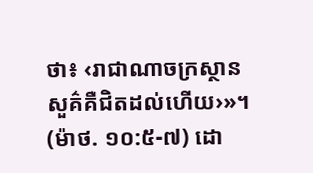ថា៖ ‹រាជាណាចក្រស្ថានសួគ៌គឺជិតដល់ហើយ›»។ (ម៉ាថ. ១០:៥-៧) ដោ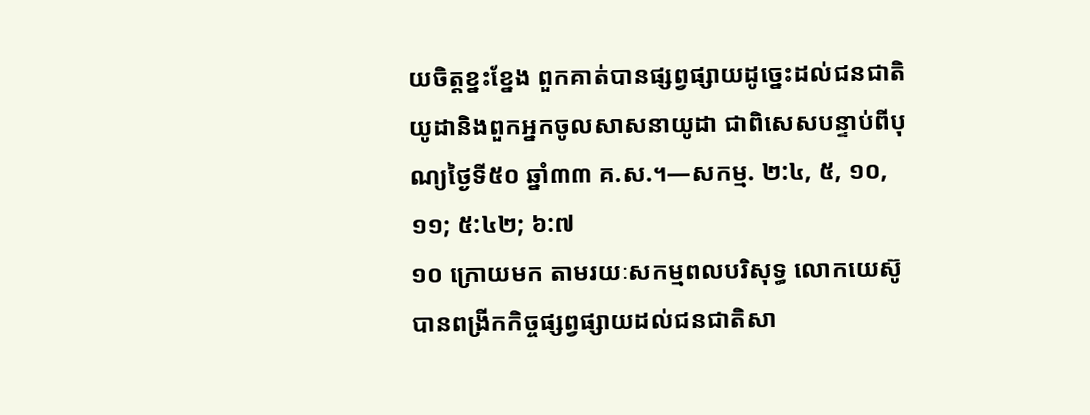យចិត្តខ្នះខ្នែង ពួកគាត់បានផ្សព្វផ្សាយដូច្នេះដល់ជនជាតិយូដានិងពួកអ្នកចូលសាសនាយូដា ជាពិសេសបន្ទាប់ពីបុណ្យថ្ងៃទី៥០ ឆ្នាំ៣៣ គ.ស.។—សកម្ម. ២:៤, ៥, ១០, ១១; ៥:៤២; ៦:៧
១០ ក្រោយមក តាមរយៈសកម្មពលបរិសុទ្ធ លោកយេស៊ូបានពង្រីកកិច្ចផ្សព្វផ្សាយដល់ជនជាតិសា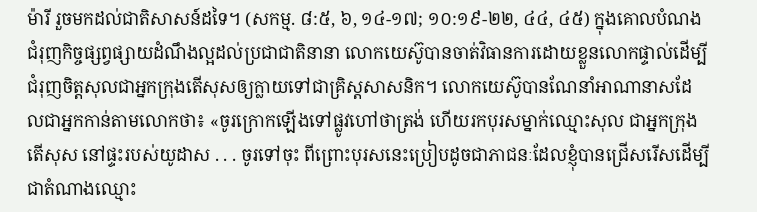ម៉ារី រួចមកដល់ជាតិសាសន៍ដទៃ។ (សកម្ម. ៨:៥, ៦, ១៤-១៧; ១០:១៩-២២, ៤៤, ៤៥) ក្នុងគោលបំណងជំរុញកិច្ចផ្សព្វផ្សាយដំណឹងល្អដល់ប្រជាជាតិនានា លោកយេស៊ូបានចាត់វិធានការដោយខ្លួនលោកផ្ទាល់ដើម្បីជំរុញចិត្តសុលជាអ្នកក្រុងតើសុសឲ្យក្លាយទៅជាគ្រិស្តសាសនិក។ លោកយេស៊ូបានណែនាំអាណានាសដែលជាអ្នកកាន់តាមលោកថា៖ «ចូរក្រោកឡើងទៅផ្លូវហៅថាត្រង់ ហើយរកបុរសម្នាក់ឈ្មោះសុល ជាអ្នកក្រុងតើសុស នៅផ្ទះរបស់យូដាស . . . ចូរទៅចុះ ពីព្រោះបុរសនេះប្រៀបដូចជាភាជនៈដែលខ្ញុំបានជ្រើសរើសដើម្បីជាតំណាងឈ្មោះ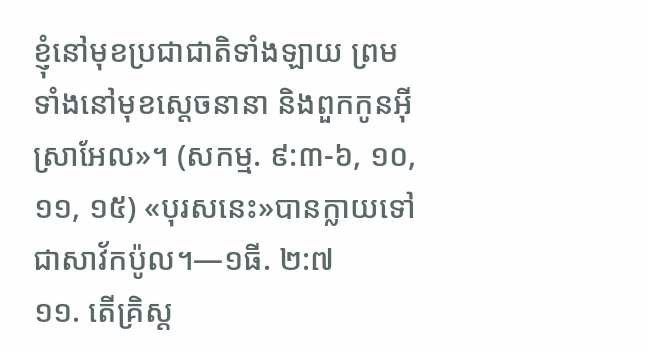ខ្ញុំនៅមុខប្រជាជាតិទាំងឡាយ ព្រមទាំងនៅមុខស្តេចនានា និងពួកកូនអ៊ីស្រាអែល»។ (សកម្ម. ៩:៣-៦, ១០, ១១, ១៥) «បុរសនេះ»បានក្លាយទៅជាសាវ័កប៉ូល។—១ធី. ២:៧
១១. តើគ្រិស្ត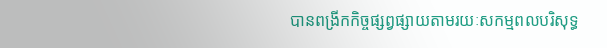បានពង្រីកកិច្ចផ្សព្វផ្សាយតាមរយៈសកម្មពលបរិសុទ្ធ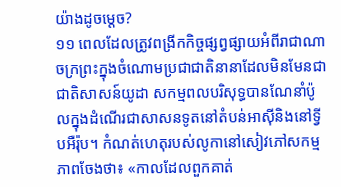យ៉ាងដូចម្ដេច?
១១ ពេលដែលត្រូវពង្រីកកិច្ចផ្សព្វផ្សាយអំពីរាជាណាចក្រព្រះក្នុងចំណោមប្រជាជាតិនានាដែលមិនមែនជាជាតិសាសន៍យូដា សកម្មពលបរិសុទ្ធបានណែនាំប៉ូលក្នុងដំណើរជាសាសនទូតនៅតំបន់អាស៊ីនិងនៅទ្វីបអឺរ៉ុប។ កំណត់ហេតុរបស់លូកានៅសៀវភៅសកម្មភាពចែងថា៖ «កាលដែលពួកគាត់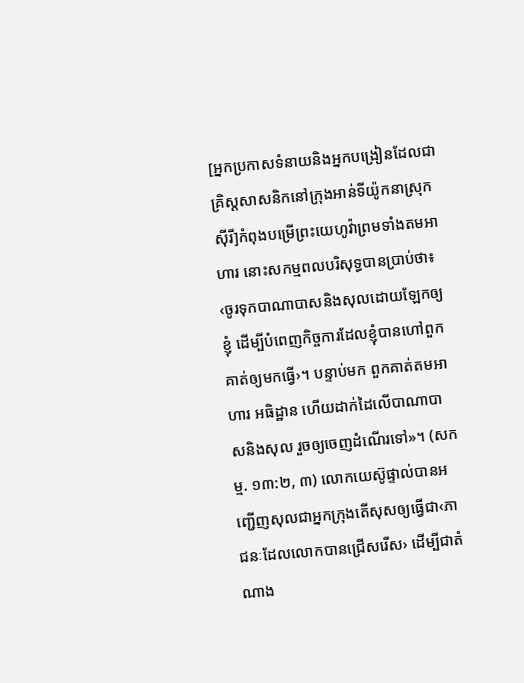[អ្នកប្រកាសទំនាយនិងអ្នកបង្រៀនដែលជាគ្រិស្តសាសនិកនៅក្រុងអាន់ទីយ៉ូកនាស្រុកស៊ីរី]កំពុងបម្រើព្រះយេហូវ៉ាព្រមទាំងតមអាហារ នោះសកម្មពលបរិសុទ្ធបានប្រាប់ថា៖ ‹ចូរទុកបាណាបាសនិងសុលដោយឡែកឲ្យខ្ញុំ ដើម្បីបំពេញកិច្ចការដែលខ្ញុំបានហៅពួកគាត់ឲ្យមកធ្វើ›។ បន្ទាប់មក ពួកគាត់តមអាហារ អធិដ្ឋាន ហើយដាក់ដៃលើបាណាបាសនិងសុល រួចឲ្យចេញដំណើរទៅ»។ (សកម្ម. ១៣:២, ៣) លោកយេស៊ូផ្ទាល់បានអញ្ជើញសុលជាអ្នកក្រុងតើសុសឲ្យធ្វើជា‹ភាជនៈដែលលោកបានជ្រើសរើស› ដើម្បីជាតំណាង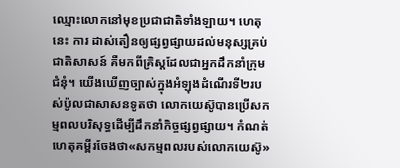ឈ្មោះលោកនៅមុខប្រជាជាតិទាំងឡាយ។ ហេតុនេះ ការ ដាស់តឿនឲ្យផ្សព្វផ្សាយដល់មនុស្សគ្រប់ជាតិសាសន៍ គឺមកពីគ្រិស្តដែលជាអ្នកដឹកនាំក្រុមជំនុំ។ យើងឃើញច្បាស់ក្នុងអំឡុងដំណើរទី២របស់ប៉ូលជាសាសនទូតថា លោកយេស៊ូបានប្រើសកម្មពលបរិសុទ្ធដើម្បីដឹកនាំកិច្ចផ្សព្វផ្សាយ។ កំណត់ហេតុគម្ពីរចែងថា«សកម្មពលរបស់លោកយេស៊ូ»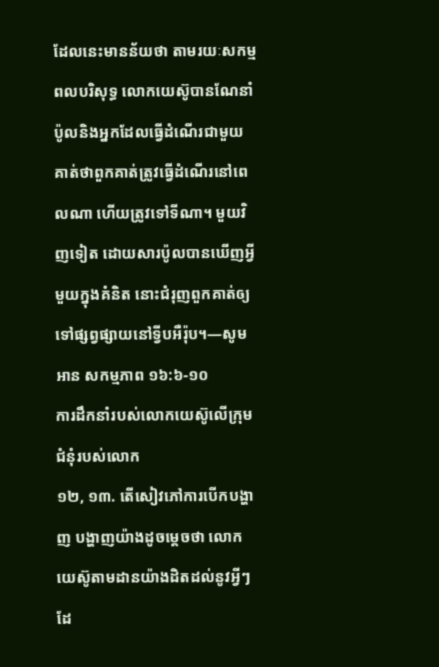ដែលនេះមានន័យថា តាមរយៈសកម្មពលបរិសុទ្ធ លោកយេស៊ូបានណែនាំប៉ូលនិងអ្នកដែលធ្វើដំណើរជាមួយគាត់ថាពួកគាត់ត្រូវធ្វើដំណើរនៅពេលណា ហើយត្រូវទៅទីណា។ មួយវិញទៀត ដោយសារប៉ូលបានឃើញអ្វីមួយក្នុងគំនិត នោះជំរុញពួកគាត់ឲ្យទៅផ្សព្វផ្សាយនៅទ្វីបអឺរ៉ុប។—សូមអាន សកម្មភាព ១៦:៦-១០
ការដឹកនាំរបស់លោកយេស៊ូលើក្រុមជំនុំរបស់លោក
១២, ១៣. តើសៀវភៅការបើកបង្ហាញ បង្ហាញយ៉ាងដូចម្ដេចថា លោកយេស៊ូតាមដានយ៉ាងដិតដល់នូវអ្វីៗដែ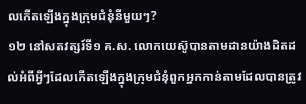លកើតឡើងក្នុងក្រុមជំនុំនីមួយៗ?
១២ នៅសតវត្សរ៍ទី១ គ.ស. លោកយេស៊ូបានតាមដានយ៉ាងដិតដល់អំពីអ្វីៗដែលកើតឡើងក្នុងក្រុមជំនុំពួកអ្នកកាន់តាមដែលបានត្រូវ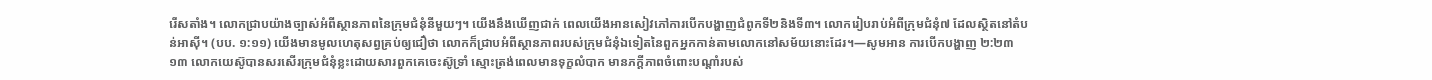រើសតាំង។ លោកជ្រាបយ៉ាងច្បាស់អំពីស្ថានភាពនៃក្រុមជំនុំនីមួយៗ។ យើងនឹងឃើញជាក់ ពេលយើងអានសៀវភៅការបើកបង្ហាញជំពូកទី២និងទី៣។ លោករៀបរាប់អំពីក្រុមជំនុំ៧ ដែលស្ថិតនៅតំបន់អាស៊ី។ (បប. ១:១១) យើងមានមូលហេតុសព្វគ្រប់ឲ្យជឿថា លោកក៏ជ្រាបអំពីស្ថានភាពរបស់ក្រុមជំនុំឯទៀតនៃពួកអ្នកកាន់តាមលោកនៅសម័យនោះដែរ។—សូមអាន ការបើកបង្ហាញ ២:២៣
១៣ លោកយេស៊ូបានសរសើរក្រុមជំនុំខ្លះដោយសារពួកគេចេះស៊ូទ្រាំ ស្មោះត្រង់ពេលមានទុក្ខលំបាក មានភក្ដីភាពចំពោះបណ្ដាំរបស់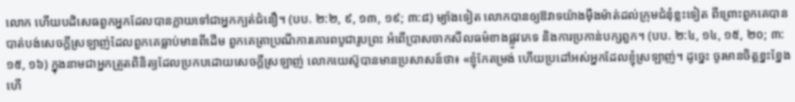លោក ហើយបដិសេធពួកអ្នកដែលបានក្លាយទៅជាអ្នកក្បត់ជំនឿ។ (បប. ២:២, ៩, ១៣, ១៩; ៣:៨) ម្យ៉ាងទៀត លោកបានឲ្យឱវាទយ៉ាងម៉ឺងម៉ាត់ដល់ក្រុមជំនុំខ្លះទៀត ពីព្រោះពួកគេបានបាត់បង់សេចក្ដីស្រឡាញ់ដែលពួកគេធ្លាប់មានពីដើម ពួកគេត្រាប្រណីការគោរពបូជារូបព្រះ អំពើប្រាសចាកសីលធម៌ខាងផ្លូវភេទ និងការប្រកាន់បក្សពួក។ (បប. ២:៤, ១៤, ១៥, ២០; ៣:១៥, ១៦) ក្នុងនាមជាអ្នកត្រួតពិនិត្យដែលប្រកបដោយសេចក្ដីស្រឡាញ់ លោកយេស៊ូបានមានប្រសាសន៍ថា៖ «ខ្ញុំកែតម្រង់ ហើយប្រដៅអស់អ្នកដែលខ្ញុំស្រឡាញ់។ ដូច្នេះ ចូរមានចិត្តខ្នះខ្នែង ហើ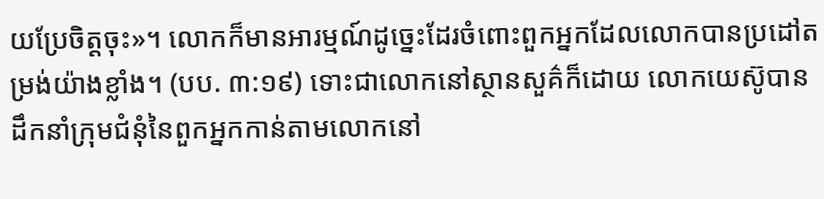យប្រែចិត្តចុះ»។ លោកក៏មានអារម្មណ៍ដូច្នេះដែរចំពោះពួកអ្នកដែលលោកបានប្រដៅតម្រង់យ៉ាងខ្លាំង។ (បប. ៣:១៩) ទោះជាលោកនៅស្ថានសួគ៌ក៏ដោយ លោកយេស៊ូបានដឹកនាំក្រុមជំនុំនៃពួកអ្នកកាន់តាមលោកនៅ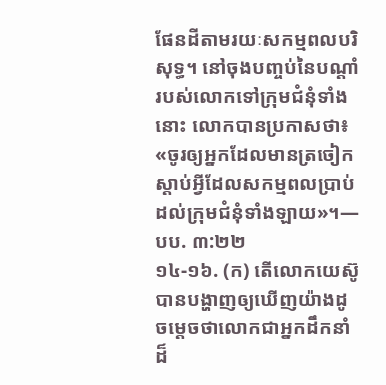ផែនដីតាមរយៈសកម្មពលបរិសុទ្ធ។ នៅចុងបញ្ចប់នៃបណ្ដាំរបស់លោកទៅក្រុមជំនុំទាំងនោះ លោកបានប្រកាសថា៖ «ចូរឲ្យអ្នកដែលមានត្រចៀក ស្ដាប់អ្វីដែលសកម្មពលប្រាប់ដល់ក្រុមជំនុំទាំងឡាយ»។—បប. ៣:២២
១៤-១៦. (ក) តើលោកយេស៊ូបានបង្ហាញឲ្យឃើញយ៉ាងដូចម្ដេចថាលោកជាអ្នកដឹកនាំដ៏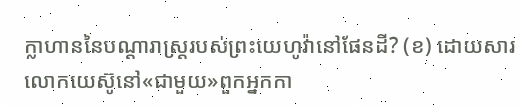ក្លាហាននៃបណ្ដារាស្ត្ររបស់ព្រះយេហូវ៉ានៅផែនដី? (ខ) ដោយសារលោកយេស៊ូនៅ«ជាមួយ»ពួកអ្នកកា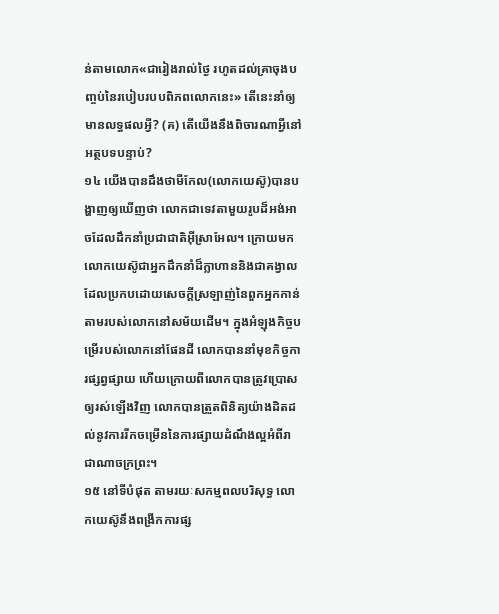ន់តាមលោក«ជារៀងរាល់ថ្ងៃ រហូតដល់គ្រាចុងបញ្ចប់នៃរបៀបរបបពិភពលោកនេះ» តើនេះនាំឲ្យមានលទ្ធផលអ្វី? (គ) តើយើងនឹងពិចារណាអ្វីនៅអត្ថបទបន្ទាប់?
១៤ យើងបានដឹងថាមីកែល(លោកយេស៊ូ)បានបង្ហាញឲ្យឃើញថា លោកជាទេវតាមួយរូបដ៏អង់អាចដែលដឹកនាំប្រជាជាតិអ៊ីស្រាអែល។ ក្រោយមក លោកយេស៊ូជាអ្នកដឹកនាំដ៏ក្លាហាននិងជាគង្វាលដែលប្រកបដោយសេចក្ដីស្រឡាញ់នៃពួកអ្នកកាន់តាមរបស់លោកនៅសម័យដើម។ ក្នុងអំឡុងកិច្ចបម្រើរបស់លោកនៅផែនដី លោកបាននាំមុខកិច្ចការផ្សព្វផ្សាយ ហើយក្រោយពីលោកបានត្រូវប្រោសឲ្យរស់ឡើងវិញ លោកបានត្រួតពិនិត្យយ៉ាងដិតដល់នូវការរីកចម្រើននៃការផ្សាយដំណឹងល្អអំពីរាជាណាចក្រព្រះ។
១៥ នៅទីបំផុត តាមរយៈសកម្មពលបរិសុទ្ធ លោកយេស៊ូនឹងពង្រីកការផ្ស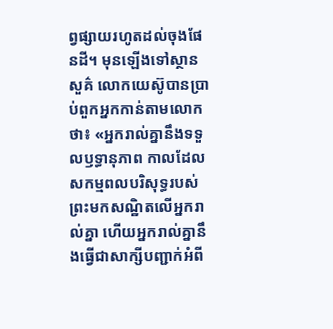ព្វផ្សាយរហូតដល់ចុងផែនដី។ មុនឡើងទៅស្ថានសួគ៌ លោកយេស៊ូបានប្រាប់ពួកអ្នកកាន់តាមលោកថា៖ «អ្នករាល់គ្នានឹងទទួលឫទ្ធានុភាព កាលដែលសកម្មពលបរិសុទ្ធរបស់ព្រះមកសណ្ឋិតលើអ្នករាល់គ្នា ហើយអ្នករាល់គ្នានឹងធ្វើជាសាក្សីបញ្ជាក់អំពី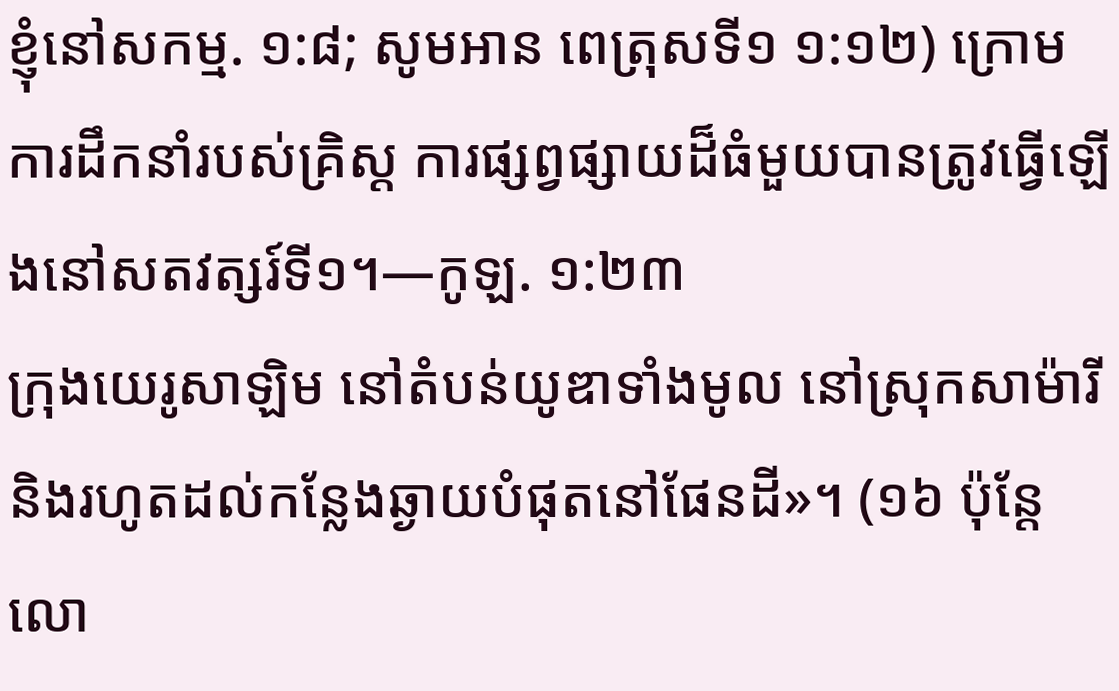ខ្ញុំនៅសកម្ម. ១:៨; សូមអាន ពេត្រុសទី១ ១:១២) ក្រោមការដឹកនាំរបស់គ្រិស្ត ការផ្សព្វផ្សាយដ៏ធំមួយបានត្រូវធ្វើឡើងនៅសតវត្សរ៍ទី១។—កូឡ. ១:២៣
ក្រុងយេរូសាឡិម នៅតំបន់យូឌាទាំងមូល នៅស្រុកសាម៉ារី និងរហូតដល់កន្លែងឆ្ងាយបំផុតនៅផែនដី»។ (១៦ ប៉ុន្តែ លោ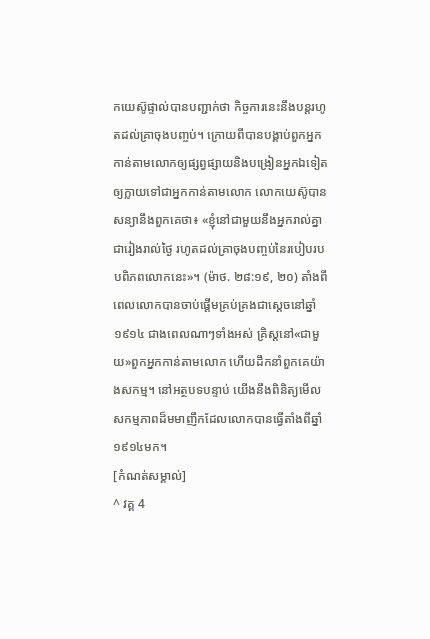កយេស៊ូផ្ទាល់បានបញ្ជាក់ថា កិច្ចការនេះនឹងបន្តរហូតដល់គ្រាចុងបញ្ចប់។ ក្រោយពីបានបង្គាប់ពួកអ្នកកាន់តាមលោកឲ្យផ្សព្វផ្សាយនិងបង្រៀនអ្នកឯទៀតឲ្យក្លាយទៅជាអ្នកកាន់តាមលោក លោកយេស៊ូបានសន្យានឹងពួកគេថា៖ «ខ្ញុំនៅជាមួយនឹងអ្នករាល់គ្នាជារៀងរាល់ថ្ងៃ រហូតដល់គ្រាចុងបញ្ចប់នៃរបៀបរបបពិភពលោកនេះ»។ (ម៉ាថ. ២៨:១៩, ២០) តាំងពីពេលលោកបានចាប់ផ្ដើមគ្រប់គ្រងជាស្តេចនៅឆ្នាំ១៩១៤ ជាងពេលណាៗទាំងអស់ គ្រិស្តនៅ«ជាមួយ»ពួកអ្នកកាន់តាមលោក ហើយដឹកនាំពួកគេយ៉ាងសកម្ម។ នៅអត្ថបទបន្ទាប់ យើងនឹងពិនិត្យមើលសកម្មភាពដ៏មមាញឹកដែលលោកបានធ្វើតាំងពីឆ្នាំ១៩១៤មក។
[កំណត់សម្គាល់]
^ វគ្គ 4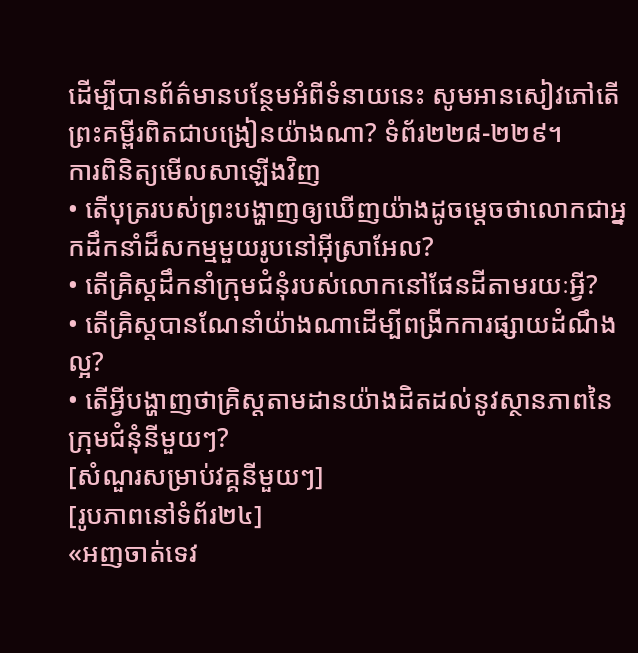ដើម្បីបានព័ត៌មានបន្ថែមអំពីទំនាយនេះ សូមអានសៀវភៅតើព្រះគម្ពីរពិតជាបង្រៀនយ៉ាងណា? ទំព័រ២២៨-២២៩។
ការពិនិត្យមើលសាឡើងវិញ
• តើបុត្ររបស់ព្រះបង្ហាញឲ្យឃើញយ៉ាងដូចម្ដេចថាលោកជាអ្នកដឹកនាំដ៏សកម្មមួយរូបនៅអ៊ីស្រាអែល?
• តើគ្រិស្តដឹកនាំក្រុមជំនុំរបស់លោកនៅផែនដីតាមរយៈអ្វី?
• តើគ្រិស្តបានណែនាំយ៉ាងណាដើម្បីពង្រីកការផ្សាយដំណឹងល្អ?
• តើអ្វីបង្ហាញថាគ្រិស្តតាមដានយ៉ាងដិតដល់នូវស្ថានភាពនៃក្រុមជំនុំនីមួយៗ?
[សំណួរសម្រាប់វគ្គនីមួយៗ]
[រូបភាពនៅទំព័រ២៤]
«អញចាត់ទេវ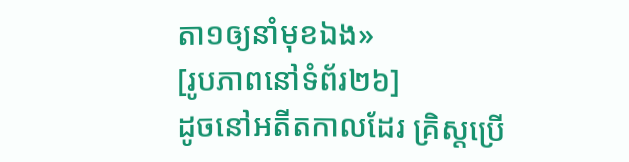តា១ឲ្យនាំមុខឯង»
[រូបភាពនៅទំព័រ២៦]
ដូចនៅអតីតកាលដែរ គ្រិស្តប្រើ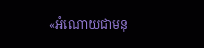«អំណោយជាមនុ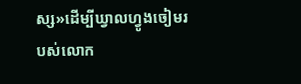ស្ស»ដើម្បីឃ្វាលហ្វូងចៀមរបស់លោក